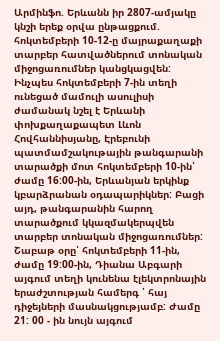Արմինֆո. Երևանն իր 2807-ամյակը կնշի երեք օրվա ընթացքում. հոկտեմբերի 10-12-ը մայրաքաղաքի տարբեր հատվածներում տոնական միջոցառումներ կանցկացվեն:
Ինչպես հոկտեմբերի 7-ին տեղի ունեցած մամուլի ասուլիսի ժամանակ նշել է Երևանի փոխքաղաքապետ Լևոն Հովհաննիսյանը, Էրեբունի պատմամշակութային թանգարանի տարածքի մոտ հոկտեմբերի 10-ին՝ ժամը 16:00-ին, Երևանյան երկինք կբարձրանան օդապարիկներ: Բացի այդ, թանգարանին հարող տարածքում կկազմակերպվեն տարբեր տոնական միջոցառումներ:
Շաբաթ օրը՝ հոկտեմբերի 11-ին, ժամը 19:00-ին, Դիանա Աբգարի այգում տեղի կունենա էլեկտրոնային երաժշտության համերգ ՝ հայ դիջեյների մասնակցությամբ: Ժամը 21: 00 - ին նույն այգում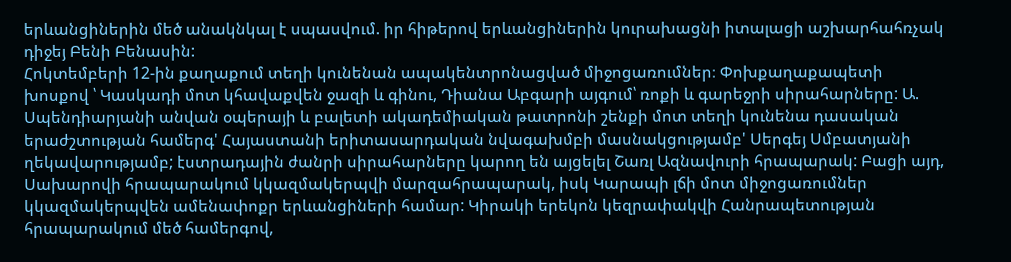երևանցիներին մեծ անակնկալ է սպասվում. իր հիթերով երևանցիներին կուրախացնի իտալացի աշխարհահռչակ դիջեյ Բենի Բենասին:
Հոկտեմբերի 12-ին քաղաքում տեղի կունենան ապակենտրոնացված միջոցառումներ։ Փոխքաղաքապետի խոսքով ՝ Կասկադի մոտ կհավաքվեն ջազի և գինու, Դիանա Աբգարի այգում՝ ռոքի և գարեջրի սիրահարները: Ա. Սպենդիարյանի անվան օպերայի և բալետի ակադեմիական թատրոնի շենքի մոտ տեղի կունենա դասական երաժշտության համերգ' Հայաստանի երիտասարդական նվագախմբի մասնակցությամբ' Սերգեյ Սմբատյանի ղեկավարությամբ; էստրադային ժանրի սիրահարները կարող են այցելել Շառլ Ազնավուրի հրապարակ: Բացի այդ, Սախարովի հրապարակում կկազմակերպվի մարզահրապարակ, իսկ Կարապի լճի մոտ միջոցառումներ կկազմակերպվեն ամենափոքր երևանցիների համար: Կիրակի երեկոն կեզրափակվի Հանրապետության հրապարակում մեծ համերգով,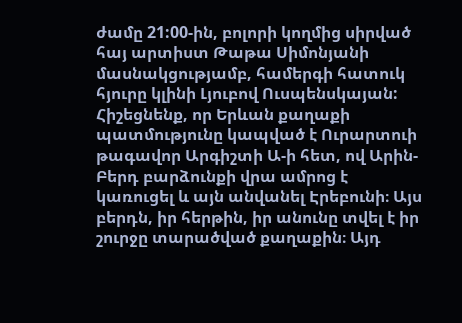ժամը 21:00-ին, բոլորի կողմից սիրված հայ արտիստ Թաթա Սիմոնյանի մասնակցությամբ, համերգի հատուկ հյուրը կլինի Լյուբով Ուսպենսկայան:
Հիշեցնենք, որ Երևան քաղաքի պատմությունը կապված է Ուրարտուի թագավոր Արգիշտի Ա-ի հետ, ով Արին-Բերդ բարձունքի վրա ամրոց է կառուցել և այն անվանել Էրեբունի։ Այս բերդն, իր հերթին, իր անունը տվել է իր շուրջը տարածված քաղաքին։ Այդ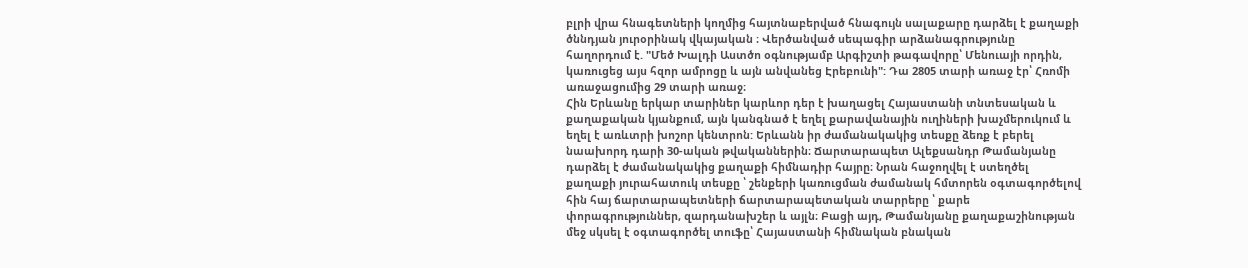բլրի վրա հնագետների կողմից հայտնաբերված հնագույն սալաքարը դարձել է քաղաքի ծննդյան յուրօրինակ վկայական ։ Վերծանված սեպագիր արձանագրությունը հաղորդում է. "Մեծ Խալդի Աստծո օգնությամբ Արգիշտի թագավորը՝ Մենուայի որդին, կառուցեց այս հզոր ամրոցը և այն անվանեց Էրեբունի": Դա 2805 տարի առաջ էր՝ Հռոմի առաջացումից 29 տարի առաջ։
Հին Երևանը երկար տարիներ կարևոր դեր է խաղացել Հայաստանի տնտեսական և քաղաքական կյանքում, այն կանգնած է եղել քարավանային ուղիների խաչմերուկում և եղել է առևտրի խոշոր կենտրոն: Երևանն իր ժամանակակից տեսքը ձեռք է բերել նաախորդ դարի 30-ական թվականներին։ Ճարտարապետ Ալեքսանդր Թամանյանը դարձել է ժամանակակից քաղաքի հիմնադիր հայրը։ Նրան հաջողվել է ստեղծել քաղաքի յուրահատուկ տեսքը ՝ շենքերի կառուցման ժամանակ հմտորեն օգտագործելով հին հայ ճարտարապետների ճարտարապետական տարրերը ՝ քարե փորագրություններ, զարդանախշեր և այլն։ Բացի այդ, Թամանյանը քաղաքաշինության մեջ սկսել է օգտագործել տուֆը՝ Հայաստանի հիմնական բնական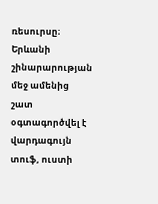ռեսուրսը։ Երևանի շինարարության մեջ ամենից շատ օգտագործվել է վարդագույն տուֆ, ուստի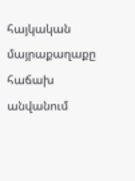հայկական մայրաքաղաքը հաճախ անվանում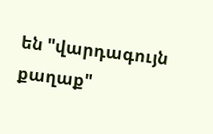են "վարդագույն քաղաք"